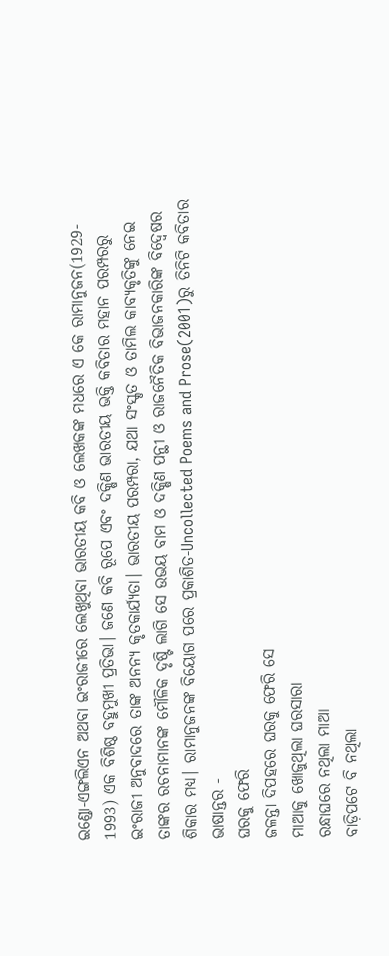ଇଣ୍ଡୋ-ଏଙ୍ଗଲିଏନ ଅଥବା ଇଂରାଜୀରେ ଲେଖୁଥିବା ଭାରତୀୟ କବି ଓ ଲେଖକଙ୍କ ମଧରେ ଏ କେ ରାମାନୁଜନ(1929- 1993) ଏକ ବିଶିଷ୍ଠ ବହୁମୁଖୀ ପ୍ରତିଭା। ଜଣେ କବି ରୂପେ ଏବଂ ଦକ୍ଷିଣ ଭାରତୀୟ ଭକ୍ତି କବିତାର ମହାନ ପରମ୍ପରରୁ ଇଂରାଜୀ ଅନୁବାଦରେ ତାଙ୍କ ଅନନ୍ୟ କୃତକାର୍ଯ୍ୟତା। ଭାରତୀୟ ପରମ୍ପରା, ଯଥା ସଂସ୍କୃତ ଓ ତାମିଲ କାବ୍ୟକୃତିଙ୍କୁ ନେଇ ତାଙ୍କର ରଚନାମାନଙ୍କ ମୌଳିକ ଦୃଷ୍ଟି ଲାଗି ସେ ଉଭୟ ବାମ ଓ ଦକ୍ଷିଣ ପନ୍ଥୀ ଓ ରାଜନୈତିକ ବିଭାଜନକାରିଙ୍କ ବିଦ୍ବେଷର ଶିକାର ମଧ୍ୟ। ରାମାନୁଜନଙ୍କ ବିୟୋଗ ପରେ ପ୍ରକାଶିତ-Uncollected Poems and Prose(2001)ରୁ ତିନିଟି କବିତାର ଭାଷାନ୍ତର -
ଘରକୁ ଫେରି
ଜଳନ୍ତା ଦିପହରେ ଘରକୁ ଫେରି ସେ
ମାଆକୁ ଖୋଜୁଥିଲା ଘରସାରା
ରନ୍ଧାଘରେ ନଥିଲା ମାଆ
ବାଡ଼ିପଟେ ବି ନଥିଲା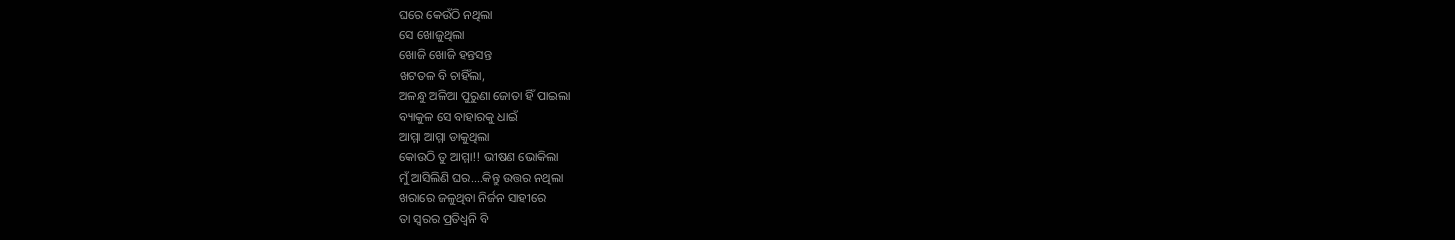ଘରେ କେଉଁଠି ନଥିଲା
ସେ ଖୋଜୁଥିଲା
ଖୋଜି ଖୋଜି ହନ୍ତସନ୍ତ
ଖଟତଳ ବି ଚାହିଁଲା,
ଅଳନ୍ଧୁ ଅଳିଆ ପୁରୁଣା ଜୋତା ହିଁ ପାଇଲା
ବ୍ୟାକୁଳ ସେ ବାହାରକୁ ଧାଇଁ
ଆମ୍ମା ଆମ୍ମା ଡାକୁଥିଲା
କୋଉଠି ତୁ ଆମ୍ମା!! ଭୀଷଣ ଭୋକିଲା
ମୁଁ ଆସିଲିଣି ଘର....କିନ୍ତୁ ଉତ୍ତର ନଥିଲା
ଖରାରେ ଜଳୁଥିବା ନିର୍ଜନ ସାହୀରେ
ତା ସ୍ୱରର ପ୍ରତିଧ୍ୱନି ବି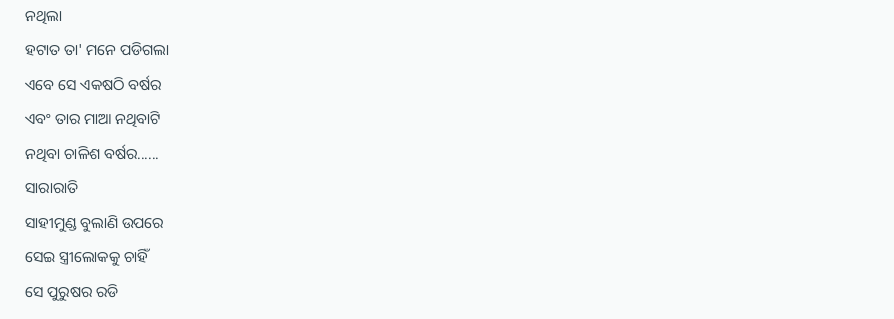ନଥିଲା
ହଟାତ ତା' ମନେ ପଡିଗଲା
ଏବେ ସେ ଏକଷଠି ବର୍ଷର
ଏବଂ ତାର ମାଆ ନଥିବାଟି
ନଥିବା ଚାଳିଶ ବର୍ଷର......
ସାରାରାତି
ସାହୀମୁଣ୍ଡ ବୁଲାଣି ଉପରେ
ସେଇ ସ୍ତ୍ରୀଲୋକକୁ ଚାହିଁ
ସେ ପୁରୁଷର ରଡି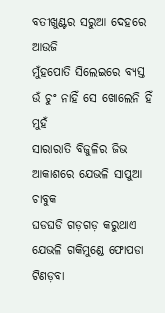ବତୀଖୁଣ୍ଟର ସରୁଆ ଦେହରେ ଆଉଜି
ମୁଁହପୋତି ସିଲେଇରେ ବ୍ୟସ୍ତ
ଉଁ ଚୁଂ ନାହିଁ ସେ ଖୋଲେନି ହିଁ ମୁହଁ
ସାରାରାତି ବିଜୁଳିର ଜିଭ
ଆକାଶରେ ଯେଭଳି ସାପୁଆ ଚାବୁକ
ଘଡଘଡି ଗଡ଼ଗଡ଼ କରୁଥାଏ
ଯେଭଳି ଗକିମୁଣ୍ଡେ ଫୋପଡା ଟିଣଡ଼ବା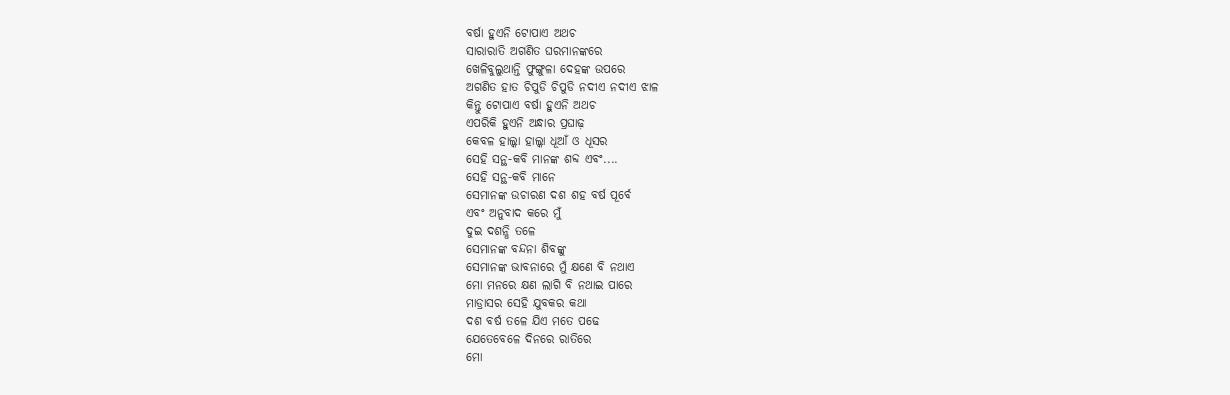ବର୍ଷା ହୁଏନି ଟୋପାଏ ଅଥଚ
ସାରାରାତି ଅଗଣିତ ଘରମାନଙ୍କରେ
ଖେଳିବୁଲୁଥାନ୍ତି ଫୁଙ୍ଗୁଳା ଦେହଙ୍କ ଉପରେ
ଅଗଣିତ ହାତ ଚିପୁଡି ଚିପୁଡି ନଦୀଏ ନଦୀଏ ଝାଳ
କିନ୍ତୁ ଟୋପାଏ ବର୍ଷା ହୁଏନି ଅଥଚ
ଏପରିକି ହୁଏନି ଅନ୍ଧାର ପ୍ରଘାଢ଼
କେବଳ ହାଲ୍କା ହାଲ୍କା ଧୂଆଁ ଓ ଧୂସର
ସେହି ସନ୍ଥ-କବି ମାନଙ୍କ ଶବ୍ଦ ଏବଂ....
ସେହି ସନ୍ଥ-କବି ମାନେ
ସେମାନଙ୍କ ଉଚାରଣ ଦଶ ଶହ ବର୍ଷ ପୂର୍ବେ
ଏବଂ ଅନୁବାଦ କରେ ମୁଁ
ଦୁଇ ଦଶନ୍ଧି ତଳେ
ସେମାନଙ୍କ ବନ୍ଦନା ଶିବଙ୍କୁ
ସେମାନଙ୍କ ଭାବନାରେ ମୁଁ କ୍ଷଣେ ବି ନଥାଏ
ମୋ ମନରେ କ୍ଷଣ ଲାଗି ବି ନଥାଇ ପାରେ
ମାଡ୍ରାସର ସେହି ଯୁବକର କଥା
ଦଶ ବର୍ଷ ତଳେ ଯିଏ ମତେ ପଢେ
ଯେତେବେଳେ ଦିନରେ ରାତିରେ
ମୋ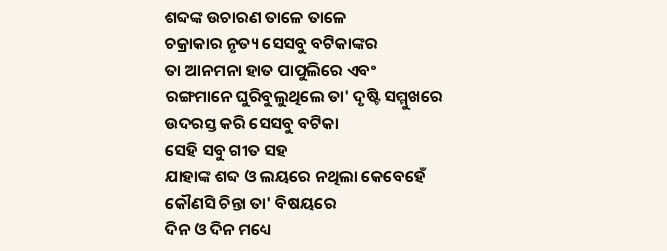ଶବ୍ଦଙ୍କ ଉଚାରଣ ତାଳେ ତାଳେ
ଚକ୍ରାକାର ନୃତ୍ୟ ସେସବୁ ବଟିକାଙ୍କର
ତା ଆନମନା ହାତ ପାପୁଲିରେ ଏବଂ
ରଙ୍ଗମାନେ ଘୁରିବୁଲୁଥିଲେ ତା' ଦୃଷ୍ଟି ସମ୍ମୁଖରେ
ଉଦରସ୍ତ କରି ସେସବୁ ବଟିକା
ସେହି ସବୁ ଗୀତ ସହ
ଯାହାଙ୍କ ଶବ୍ଦ ଓ ଲୟରେ ନଥିଲା କେବେହେଁ
କୌଣସି ଚିନ୍ତା ତା' ବିଷୟରେ
ଦିନ ଓ ଦିନ ମଧ୍ୟେ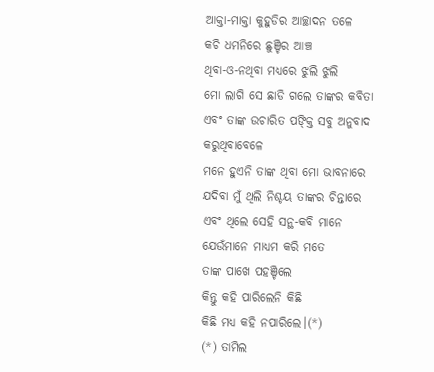ଆକ୍ତା-ମାକ୍ତା କୁହୁଡିର ଆଚ୍ଛାଦନ ତଳେ
କଚି ଧମନିରେ ଛୁଞ୍ଚିର ଆଞ୍ଚ
ଥିବା-ଓ-ନଥିବା ମଧ୍ୟରେ ଝୁଲି ଝୁଲି
ମୋ ଲାଗି ସେ ଛାଡି ଗଲେ ତାଙ୍କର କବିତା
ଏବଂ ତାଙ୍କ ଉଚାରିତ ପଙ୍କ୍ତି ସବୁ ଅନୁବାଦ
କରୁଥିବାବେଳେ
ମନେ ହୁଏନି ତାଙ୍କ ଥିବା ମୋ ଭାବନାରେ
ଯଦିବା ମୁଁ ଥିଲି ନିଶ୍ଚୟ ତାଙ୍କର ଚିନ୍ତାରେ
ଏବଂ ଥିଲେ ସେହି ସନ୍ଥ-କବି ମାନେ
ଯେଉଁମାନେ ମାଧ୍ୟମ କରି ମତେ
ତାଙ୍କ ପାଖେ ପହଞ୍ଚିଲେ
କିନ୍ତୁ କହି ପାରିଲେନି କିଛି
କିଛି ମଧ୍ୟ କହି ନପାରିଲେ।(*)
(*) ତାମିଲ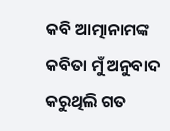କବି ଆତ୍ମାନାମଙ୍କ କବିତା ମୁଁ ଅନୁବାଦ କରୁଥିଲି ଗତ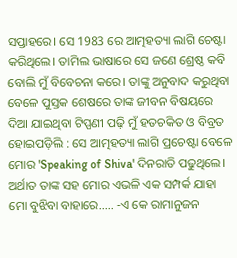ସପ୍ତାହରେ। ସେ 1983 ରେ ଆତ୍ମହତ୍ୟା ଲାଗି ଚେଷ୍ଟା କରିଥିଲେ। ତାମିଲ ଭାଷାରେ ସେ ଜଣେ ଶ୍ରେଷ୍ଠ କବି ବୋଲି ମୁଁ ବିବେଚନା କରେ। ତାଙ୍କୁ ଅନୁବାଦ କରୁଥିବା ବେଳେ ପୁସ୍ତକ ଶେଷରେ ତାଙ୍କ ଜୀବନ ବିଷୟରେ ଦିଆ ଯାଇଥିବା ଟିପ୍ପଣୀ ପଢ଼ି ମୁଁ ହତଚକିତ ଓ ବିବ୍ରତ ହୋଇପଡ଼ିଲି : ସେ ଆତ୍ମହତ୍ୟା ଲାଗି ପ୍ରଚେଷ୍ଟା ବେଳେ ମୋର 'Speaking of Shiva' ଦିନରାତି ପଢୁଥିଲେ। ଅର୍ଥାତ ତାଙ୍କ ସହ ମୋର ଏଭଳି ଏକ ସମ୍ପର୍କ ଯାହା ମୋ ବୁଝିବା ବାହାରେ..... -ଏ କେ ରାମାନୁଜନ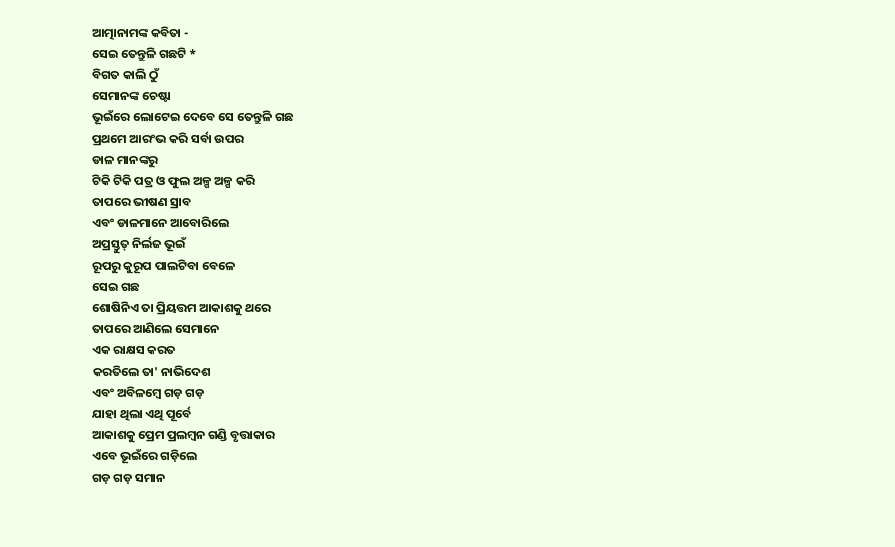ଆତ୍ମାନାମଙ୍କ କବିତା -
ସେଇ ତେନ୍ତୁଳି ଗଛଟି *
ବିଗତ କାଲି ଠୁଁ
ସେମାନଙ୍କ ଚେଷ୍ଟା
ଭୂଇଁରେ ଲୋଟେଇ ଦେବେ ସେ ତେନ୍ତୁଳି ଗଛ
ପ୍ରଥମେ ଆରଂଭ କରି ସର୍ବା ଉପର
ଡାଳ ମାନଙ୍କରୁ
ଟିକି ଟିକି ପତ୍ର ଓ ଫୁଲ ଅଳ୍ପ ଅଳ୍ପ କରି
ତାପରେ ଭୀଷଣ ସ୍ରାବ
ଏବଂ ଡାଳମାନେ ଆବୋରିଲେ
ଅପ୍ରସ୍ତୁତ୍ ନିର୍ଲଜ ଭୂଇଁ
ରୂପରୁ କୁରୂପ ପାଲଟିବା ବେଳେ
ସେଇ ଗଛ
ଶୋଷିନିଏ ତା ପ୍ରିୟତ୍ତମ ଆକାଶକୁ ଥରେ
ତାପରେ ଆଣିଲେ ସେମାନେ
ଏକ ରାକ୍ଷସ କରତ
କରତିଲେ ତା' ନାଭିଦେଶ
ଏବଂ ଅବିଳମ୍ବେ ଗଡ଼ ଗଡ଼
ଯାହା ଥିଲା ଏଥି ପୂର୍ବେ
ଆକାଶକୁ ପ୍ରେମ ପ୍ରଲମ୍ବନ ଗଣ୍ଡି ବୃତ୍ତାକାର
ଏବେ ଭୂଇଁରେ ଗଡ଼ିଲେ
ଗଡ଼ ଗଡ଼ ସମାନ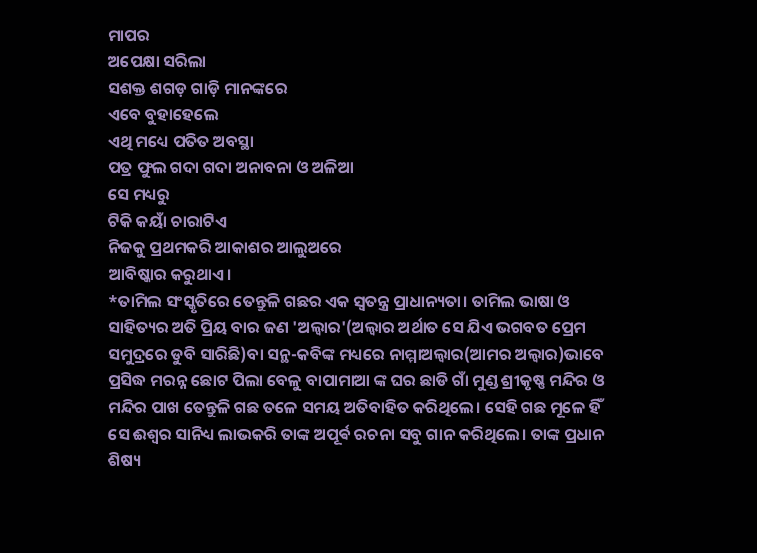ମାପର
ଅପେକ୍ଷା ସରିଲା
ସଶକ୍ତ ଶଗଡ଼ ଗାଡ଼ି ମାନଙ୍କରେ
ଏବେ ବୁହାହେଲେ
ଏଥି ମଧ୍ୟେ ପତିତ ଅବସ୍ଥା
ପତ୍ର ଫୁଲ ଗଦା ଗଦା ଅନାବନା ଓ ଅଳିଆ
ସେ ମଧ୍ୟରୁ
ଟିକି କୟାଁ ଚାରାଟିଏ
ନିଜକୁ ପ୍ରଥମକରି ଆକାଶର ଆଲୁଅରେ
ଆବିଷ୍କାର କରୁଥାଏ।
*ତାମିଲ ସଂସ୍କୃତିରେ ତେନ୍ତୁଳି ଗଛର ଏକ ସ୍ୱତନ୍ତ୍ର ପ୍ରାଧାନ୍ୟତା। ତାମିଲ ଭାଷା ଓ ସାହିତ୍ୟର ଅତି ପ୍ରିୟ ବାର ଜଣ 'ଅଲ୍ୱାର'(ଅଲ୍ୱାର ଅର୍ଥାତ ସେ ଯିଏ ଭଗବତ ପ୍ରେମ ସମୁଦ୍ରରେ ଡୁବି ସାରିଛି)ବା ସନ୍ଥ-କବିଙ୍କ ମଧ୍ୟରେ ନାମ୍ମାଅଲ୍ୱାର(ଆମର ଅଲ୍ୱାର)ଭାବେ ପ୍ରସିଦ୍ଧ ମରନ୍ନ ଛୋଟ ପିଲା ବେଳୁ ବାପାମାଆ ଙ୍କ ଘର ଛାଡି ଗାଁ ମୁଣ୍ଡ ଶ୍ରୀକୃଷ୍ଣ ମନ୍ଦିର ଓ ମନ୍ଦିର ପାଖ ତେନ୍ତୁଳି ଗଛ ତଳେ ସମୟ ଅତିବାହିତ କରିଥିଲେ। ସେହି ଗଛ ମୂଳେ ହିଁ ସେ ଈଶ୍ୱର ସାନିଧ୍ୟ ଲାଭକରି ତାଙ୍କ ଅପୂର୍ଵ ରଚନା ସବୁ ଗାନ କରିଥିଲେ। ତାଙ୍କ ପ୍ରଧାନ ଶିଷ୍ୟ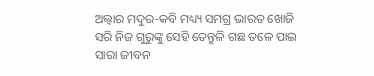ଅଲ୍ୱାର ମଦୁର-କବି ମଧ୍ୟ୍ୟ ସମଗ୍ର ଭାରତ ଖୋଜି ସରି ନିଜ ଗୁରୁଙ୍କୁ ସେହି ତେନ୍ତୁଳି ଗଛ ତଳେ ପାଇ ସାରା ଜୀବନ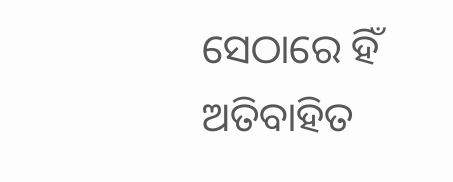ସେଠାରେ ହିଁ ଅତିବାହିତ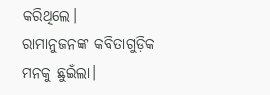କରିଥିଲେ।
ରାମାନୁଜନଙ୍କ କବିତାଗୁଡ଼ିକ ମନକୁ ଛୁଇଁଲା।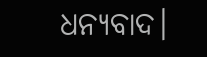ଧନ୍ୟବାଦ।